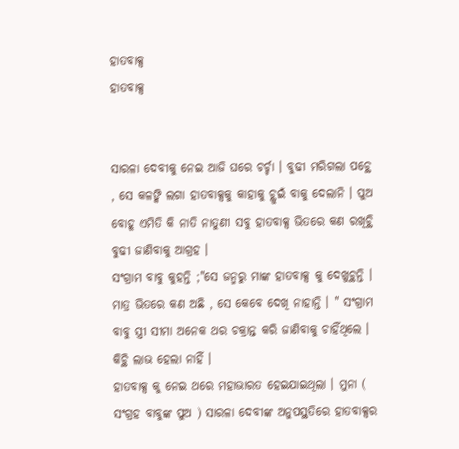ହାତବାକ୍ସ
ହାତବାକ୍ସ


ସାରଳା ଦେବୀକୁ ନେଇ ଆଜି ଘରେ ଚର୍ଚ୍ଚା । ବୁଢୀ ମରିଗଲା ପଚ୍ଥେ , ସେ କଳଙ୍କି ଲଗା ହାତବାକ୍ସକୁ କାହାକୁ ଚ୍ଥୁଇଁ ବାକୁ ଦେଲାନି । ପୁଅ ବୋହୂ ଏମିତି କି ନାତି ନାତୁଣୀ ସବୁ ହାତବାକ୍ସ ଭିତରେ କଣ ରଖିଚ୍ଥି ବୁଢୀ ଜାଣିବାକୁ ଆଗ୍ରହ ।
ସଂଗ୍ରାମ ବାବୁ କୁହନ୍ତି ;"ସେ ଜନ୍ମରୁ ମାଙ୍କ ହାତବାକ୍ସ କୁ ଦେଖୁଚ୍ଥନ୍ତି । ମାତ୍ର ଭିତରେ କଣ ଅଛି , ସେ କେବେ ଦେଖି ନାହାନ୍ତି । " ସଂଗ୍ରାମ ବାବୁ ସ୍ତ୍ରୀ ସୀମା ଅନେକ ଥର ଚକ୍ରାନ୍ତ କରି ଜାଣିବାକୁ ଚାହିଁଥିଲେ । କିଚ୍ଥି ଲାଭ ହେଲା ନାହିଁ ।
ହାତବାକ୍ସ କୁ ନେଇ ଥରେ ମହାଭାରତ ହେଇଯାଇଥିଲା । ମୁନା ( ସଂଗ୍ରହ ବାବୁଙ୍କ ପୁଅ ) ସାରଳା ଦେବୀଙ୍କ ଅନୁପସ୍ଥତିରେ ହାତବାକ୍ସର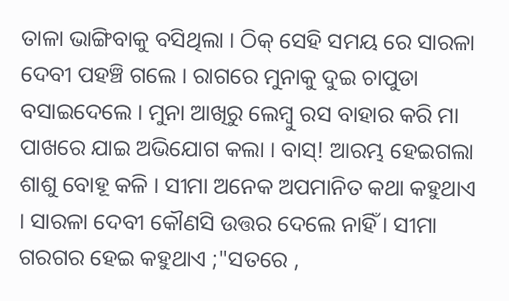ତାଳା ଭାଙ୍ଗିବାକୁ ବସିଥିଲା । ଠିକ୍ ସେହି ସମୟ ରେ ସାରଳା ଦେବୀ ପହଞ୍ଚି ଗଲେ । ରାଗରେ ମୁନାକୁ ଦୁଇ ଚାପୁଡା ବସାଇଦେଲେ । ମୁନା ଆଖିରୁ ଲେମ୍ବୁ ରସ ବାହାର କରି ମା ପାଖରେ ଯାଇ ଅଭିଯୋଗ କଲା । ବାସ୍! ଆରମ୍ଭ ହେଇଗଲା ଶାଶୁ ବୋହୂ କଳି । ସୀମା ଅନେକ ଅପମାନିତ କଥା କହୁଥାଏ । ସାରଳା ଦେବୀ କୌଣସି ଉତ୍ତର ଦେଲେ ନାହିଁ । ସୀମା ଗରଗର ହେଇ କହୁଥାଏ ;"ସତରେ ,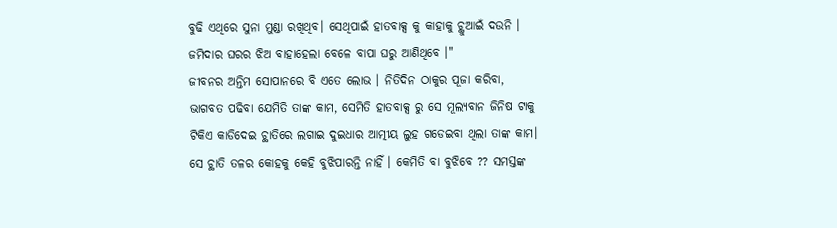ବୁଢି ଏଥିରେ ସୁନା ମୁଣ୍ଡା ରଖିଥିବ। ସେଥିପାଇଁ ହାତବାକ୍ସ କୁ କାହାକୁ ଚ୍ଥୁଆଇଁ ଦଉନି । ଜମିଦାର ଘରର ଝିଅ ବାହାହେଲା ବେଳେ ବାପା ଘରୁ ଆଣିଥିବେ ।"
ଜୀବନର ଅନ୍ତିମ ସୋପାନରେ ବି ଏତେ ଲୋଭ । ନିତିଦିନ ଠାକୁର ପୂଜା କରିବା, ଭାଗବତ ପଢିବା ଯେମିତି ତାଙ୍କ କାମ, ସେମିତି ହାତବାକ୍ସ ରୁ ସେ ମୂଲ୍ଯବାନ ଜିନିଷ ଟାକୁ ଟିକିଏ କାଡିଦେଇ ଚ୍ଥାତିରେ ଲଗାଇ ଦୁଇଧାର ଆତ୍ମୀୟ ଲୁହ ଗଡେଇବା ଥିଲା ତାଙ୍କ କାମ। ସେ ଚ୍ଥାତି ତଳର କୋହକୁ କେହି ବୁଝିପାରନ୍ତି ନାହିଁ । କେମିତି ବା ବୁଝିବେ ?? ସମସ୍ତଙ୍କ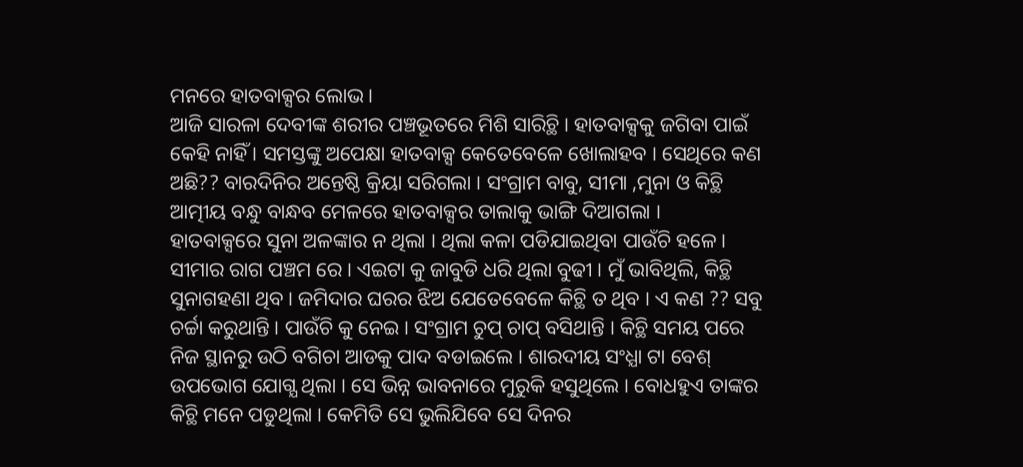ମନରେ ହାତବାକ୍ସର ଲୋଭ ।
ଆଜି ସାରଳା ଦେବୀଙ୍କ ଶରୀର ପଞ୍ଚଭୂତରେ ମିଶି ସାରିଚ୍ଥି । ହାତବାକ୍ସକୁ ଜଗିବା ପାଇଁ କେହି ନାହିଁ । ସମସ୍ତଙ୍କୁ ଅପେକ୍ଷା ହାତବାକ୍ସ କେତେବେଳେ ଖୋଲାହବ । ସେଥିରେ କଣ ଅଛି?? ବାରଦିନିର ଅନ୍ତେଷ୍ଠି କ୍ରିୟା ସରିଗଲା । ସଂଗ୍ରାମ ବାବୁ, ସୀମା ,ମୁନା ଓ କିଚ୍ଥି ଆତ୍ମୀୟ ବନ୍ଧୁ ବାନ୍ଧବ ମେଳରେ ହାତବାକ୍ସର ତାଲାକୁ ଭାଙ୍ଗି ଦିଆଗଲା ।
ହାତବାକ୍ସରେ ସୁନା ଅଳଙ୍କାର ନ ଥିଲା । ଥିଲା କଳା ପଡିଯାଇଥିବା ପାଉଁଚି ହଳେ । ସୀମାର ରାଗ ପଞ୍ଚମ ରେ । ଏଇଟା କୁ ଜାବୁଡି ଧରି ଥିଲା ବୁଢୀ । ମୁଁ ଭାବିଥିଲି, କିଚ୍ଥି ସୁନାଗହଣା ଥିବ । ଜମିଦାର ଘରର ଝିଅ ଯେତେବେଳେ କିଚ୍ଥି ତ ଥିବ । ଏ କଣ ?? ସବୁ ଚର୍ଚ୍ଚା କରୁଥାନ୍ତି । ପାଉଁଚି କୁ ନେଇ । ସଂଗ୍ରାମ ଚୁପ୍ ଚାପ୍ ବସିଥାନ୍ତି । କିଚ୍ଥି ସମୟ ପରେ ନିଜ ସ୍ଥାନରୁ ଉଠି ବଗିଚା ଆଡକୁ ପାଦ ବଡାଇଲେ । ଶାରଦୀୟ ସଂଧ୍ଯା ଟା ବେଶ୍ ଉପଭୋଗ ଯୋଗ୍ଯ ଥିଲା । ସେ ଭିନ୍ନ ଭାବନାରେ ମୁରୁକି ହସୁଥିଲେ । ବୋଧହୁଏ ତାଙ୍କର କିଚ୍ଥି ମନେ ପଡୁଥିଲା । କେମିତି ସେ ଭୁଲିଯିବେ ସେ ଦିନର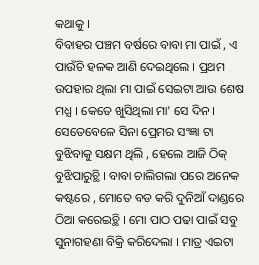କଥାକୁ ।
ବିବାହର ପଞ୍ଚମ ବର୍ଷରେ ବାବା ମା ପାଇଁ , ଏ ପାଉଁଚି ହଳକ ଆଣି ଦେଇଥିଲେ । ପ୍ରଥମ ଉପହାର ଥିଲା ମା ପାଇଁ ସେଇଟା ଆଉ ଶେଷ ମଧ୍ଯ । କେତେ ଖୁସିଥିଲା ମା' ସେ ଦିନ । ସେତେବେଳେ ସିନା ପ୍ରେମର ସଂଜ୍ଞା ଟା ବୁଝିବାକୁ ସକ୍ଷମ ଥିଲି , ହେଲେ ଆଜି ଠିକ୍ ବୁଝିପାରୁଚ୍ଥି । ବାବା ଚାଲିଗଲା ପରେ ଅନେକ କଷ୍ଟରେ , ମୋତେ ବଡ କରି ଦୁନିଆଁ ଦାଣ୍ଡରେ ଠିଆ କରେଇଚ୍ଥି । ମୋ ପାଠ ପଢା ପାଇଁ ସବୁ ସୁନାଗହଣା ବିକ୍ରି କରିଦେଲା । ମାତ୍ର ଏଇଟା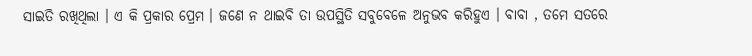ସାଇତି ରଖିଥିଲା । ଏ କି ପ୍ରକାର ପ୍ରେମ । ଜଣେ ନ ଥାଇବି ତା ଉପସ୍ଥିତି ସବୁବେଳେ ଅନୁଭବ କରିହୁଏ । ବାବା , ତମେ ସତରେ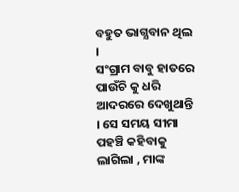ବହୁତ ଭାଗ୍ଯବାନ ଥିଲ ।
ସଂଗ୍ରାମ ବାବୁ ହାତରେ ପାଉଁଚି କୁ ଧରି ଆଦରରେ ଦେଖୁଥାନ୍ତି । ସେ ସମୟ ସୀମା ପହଞ୍ଚି କହିବାକୁ ଲାଗିଲା , ମାଙ୍କ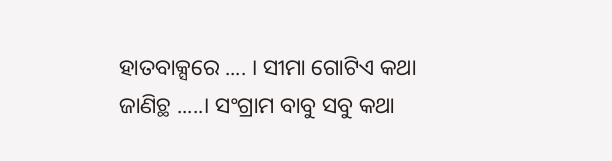ହାତବାକ୍ସରେ .... । ସୀମା ଗୋଟିଏ କଥା ଜାଣିଚ୍ଥ .....। ସଂଗ୍ରାମ ବାବୁ ସବୁ କଥା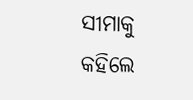ସୀମାକୁ କହିଲେ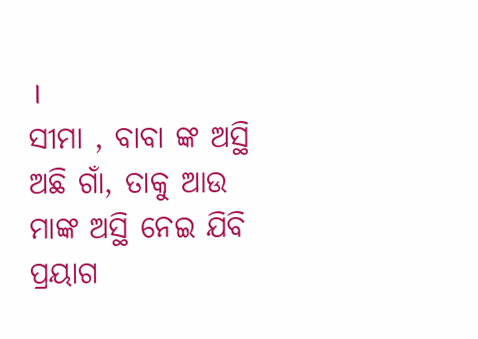।
ସୀମା , ବାବା ଙ୍କ ଅସ୍ଥି ଅଛି ଗାଁ, ତାକୁ ଆଉ ମାଙ୍କ ଅସ୍ଥି ନେଇ ଯିବି ପ୍ରୟାଗ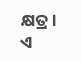କ୍ଷତ୍ର। ଏ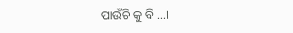ପାଉଁଚି କୁ ବି ...।